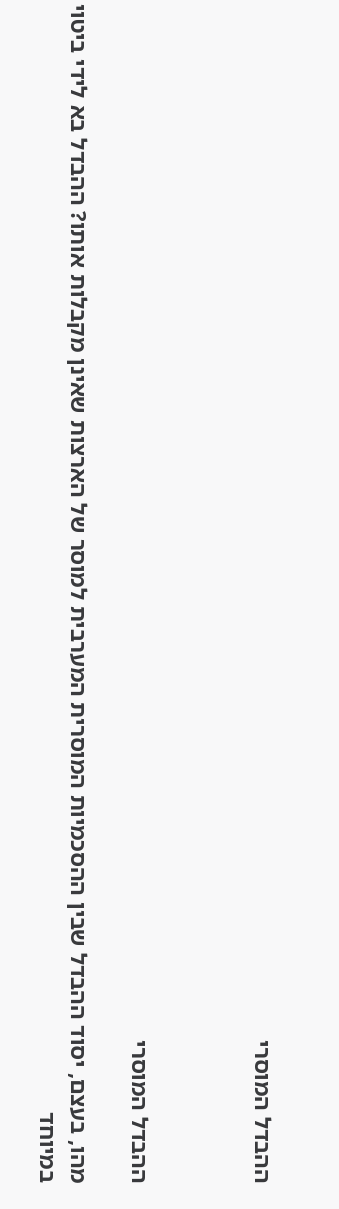ההבדל המוסרי



ההבדל המוסרי

מהו, בעצם, יסוד ההבדל שבין ההסכמיות המוסרית המערבית למוסר של הארצות שאינן מקבלות אותו? ההבדל בא לידי ביטוי במיוחד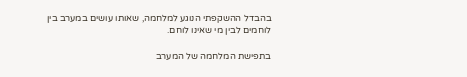בהבדל ההשקפתי הנוגע למלחמה, שאותו עושים במערב בין לוחמים לבין מי שאינו לוחם.

בתפישת המלחמה של המערב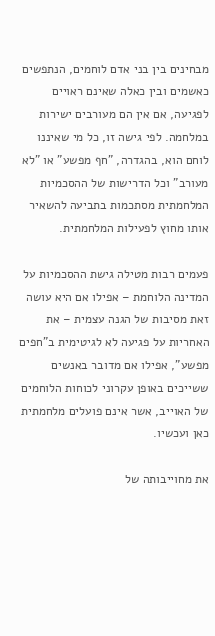מבחינים בין בני אדם לוחמים, הנתפשים כאשמים ובין כאלה שאינם ראויים לפגיעה, אם אין הם מעורבים ישירות במלחמה. לפי גישה זו, כל מי שאיננו לוחם הוא, בהגדרה, "חף מפשע" או "לא מעורב" וכל הדרישות של ההסכמיות המלחמתית מסתכמות בתביעה להשאיר אותו מחוץ לפעילות המלחמתית.

פעמים רבות מטילה גישת ההסכמיות על המדינה הלוחמת – אפילו אם היא עושה זאת מסיבות של הגנה עצמית – את האחריות על פגיעה לא לגיטימית ב"חפים מפשע", אפילו אם מדובר באנשים ששייכים באופן עקרוני לכוחות הלוחמים של האוייב, אשר אינם פועלים מלחמתית כאן ועכשיו.

את מחוייבותה של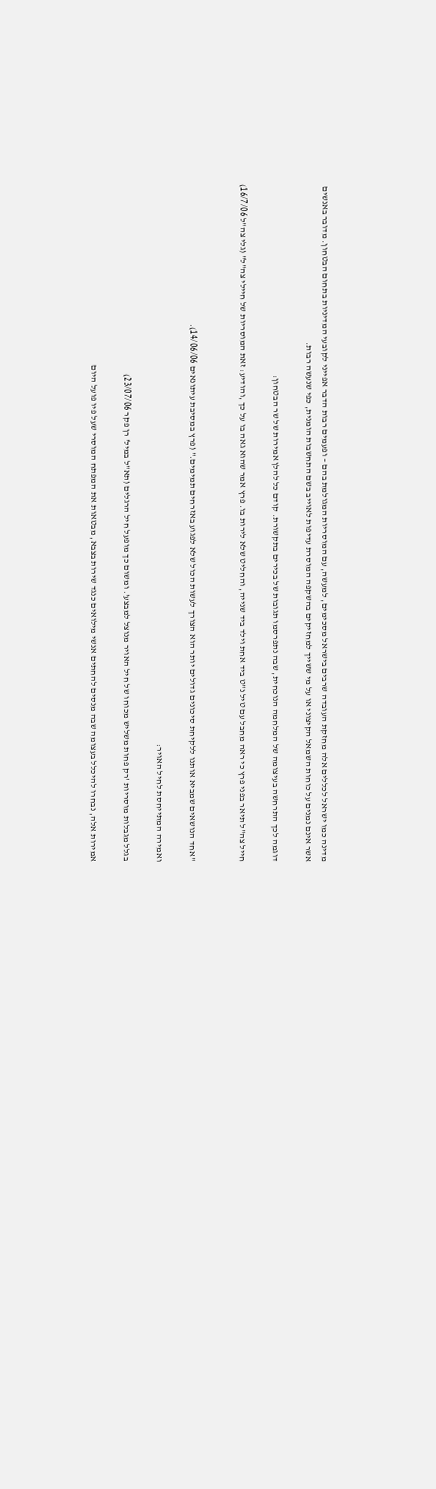מדינה כמו ישראל לכללים אלה מחזקת העובדה שרבים בישראל מסכימים, למעשה, עם המוסריות המגולמת בהם – ופעמים רבות הדבר אפייני לקובעי המדיניות בתחום הבטחון. מדובר באנשים אשר אינם נמנים על כוחות השמאל הקיצוני או על מי ששייך למחזיקים בהשקפה המוסרת עדיפות לאוייב בשם התחשבות הומנית, כפי שנעשה רבות.

דוגמה לכך התרחשה בעיצומה של המלחמה הנוכחית, שבה נתפרסמו תגובות של בכירים בתקשורת. קודם כל להלן אמירות של שר הבטחון:

חייל צה"ל תיאר בפני פרץ כי ראה מחבל עם טיל נ"ט ביד אחת וילד ביד שנייה, והחליט שלא לירות בו. פרץ אמר שהוא גאה בו על כך ,והודיע: זאת המוסריות של חיילי צה"ל" (גלי צה"ל 16/7/06)


"אחד הנושאים שמביא אותנו ללקיחת סיכונים גדולים יותר הוא הצורך לעשות הכול שלא לפגוע באזרחים תמימים." (פרץ במסיבת עיתונאים 14/06/06).

ואמירה המתייחסת לחיל האויר:

בגלל מגבלות מוסריות 'רק פחות משליש מכוחו של חיל האויר מנוצל למבצע'. ומשום כך מופעל חיל הרגלים (תא"ל במיל' רן פקר 23/07/06)

אמירות אלה, נבחרו להיכלל בעצומה שבה מנסים להחתים אנשי מילואים כנגד שירות בצבא, מבטאות את המפתח המוסרי שעל פיו פועל היום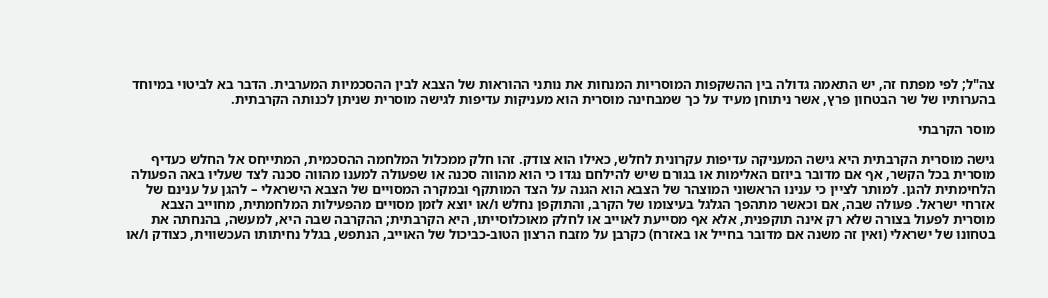צה"ל; לפי מפתח זה, יש התאמה גדולה בין ההשקפות המוסריות המנחות את נותני ההוראות של הצבא לבין ההסכמיות המערבית. הדבר בא לביטוי במיוחד בהערותיו של שר הבטחון פרץ, אשר ניתוחן מעיד על כך שמבחינה מוסרית הוא מעניקות עדיפות לגישה מוסרית שניתן לכנותה הקרבתית.

מוסר הקרבתי

גישה מוסרית הקרבתית היא גישה המעניקה עדיפות עקרונית לחלש, כאילו הוא צודק. זהו חלק ממכלול המלחמה ההסכמית, המתייחס אל החלש כעדיף מוסרית בכל הקשר, אף אם מדובר ביוזם האלימות או בגורם שיש להילחם נגדו כי הוא מהווה סכנה או שפעולה למענו מהווה סכנה לצד שעליו באה הפעולה הלחימתית להגן. למותר לציין כי ענינו הראשוני המוצהר של הצבא הוא הגנה על הצד המותקף ובמקרה המסויים של הצבא הישראלי – להגן על ענינם של אזרחי ישראל. פעולה שבה, אם וכאשר מתהפך הגלגל בעיצומו של הקרב, והתוקפן נחלש ו/או יוצא לזמן מסויים מהפעילות המלחמתית, מחוייב הצבא מוסרית לפעול בצורה שלא רק אינה תוקפנית, אלא אף מסייעת לאוייב או לחלק מאוכלוסייתו, היא הקרבתית; ההקרבה שבה היא, למעשה, בהנחתה את בטחונו של ישראלי (ואין זה משנה אם מדובר בחייל או באזרח) כקרבן על מזבח הרצון הטוב-כביכול של האוייב, הנתפש, בגלל נחיתותו העכשווית, כצודק ו/או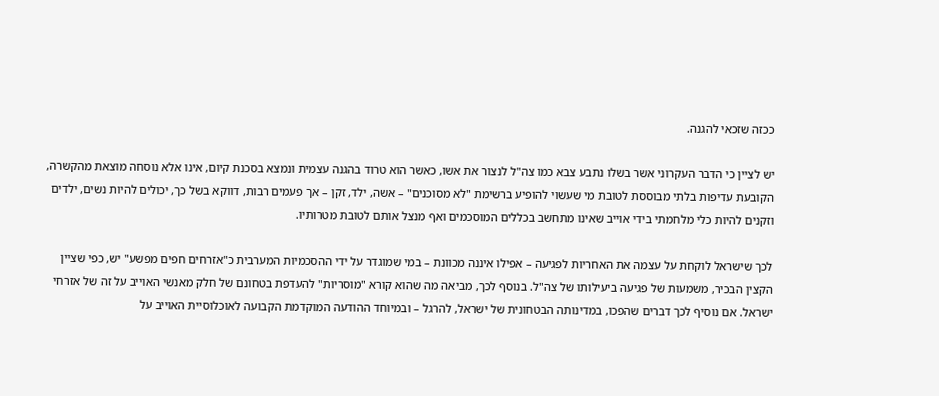ככזה שזכאי להגנה.

יש לציין כי הדבר העקרוני אשר בשלו נתבע צבא כמו צה"ל לנצור את אשו, כאשר הוא טרוד בהגנה עצמית ונמצא בסכנת קיום, אינו אלא נוסחה מוצאת מהקשרה, הקובעת עדיפות בלתי מבוססת לטובת מי שעשוי להופיע ברשימת "לא מסוכנים" – אשה, ילד, זקן – אך פעמים רבות, דווקא בשל כך, יכולים להיות נשים, ילדים וזקנים להיות כלי מלחמתי בידי אוייב שאינו מתחשב בכללים המוסכמים ואף מנצל אותם לטובת מטרותיו.

לכך שישראל לוקחת על עצמה את האחריות לפגיעה – אפילו איננה מכוונת – במי שמוגדר על ידי ההסכמיות המערבית כ"אזרחים חפים מפשע" יש, כפי שציין הקצין הבכיר, משמעות של פגיעה ביעילותו של צה"ל. בנוסף לכך, מביאה מה שהוא קורא "מוסריות" להעדפת בטחונם של חלק מאנשי האוייב על זה של אזרחי ישראל. אם נוסיף לכך דברים שהפכו, במדינותה הבטחונית של ישראל, להרגל – ובמיוחד ההודעה המוקדמת הקבועה לאוכלוסיית האוייב על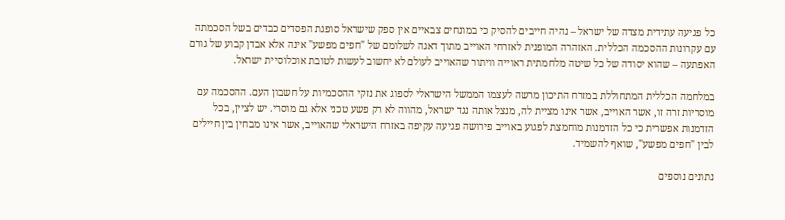כל פגיעה עתידית מצדה של ישראל – נהיה חייבים להסיק כי במונחים צבאיים אין ספק שישראל סופגת הפסדים כבדים בשל הסכמתה עם עקרונות ההסכמה הכללית. האזהרה המופנית לאזרחי האוייב מתוך דאגה לשלומם של "חפים מפשע" אינה אלא אבדן קבוע של גורם האפתעה – שהוא יסודה של כל שיטה מלחמתית ראוייה וויתור שהאוייב לעולם לא יחשוב לעשות לטובת אוכלוסיית ישראל.

במלחמה הכללית המתחוללת במזרח התיכון מרשה לעצמו הממשל הישראלי לספוג את נזקי ההסכמיות על חשבון העם. ההסכמה עם מוסריות זרה זו, אשר האוייב, אשר אינו מציית לה, מנצל אותה נגד ישראל, מהווה לא רק פשע טכני אלא גם מוסרי. יש לציין, בכל הזדמנות אפשרית כי כל הזדמנות מוחמצת לפגוע באוייב פירושה פגיעה עקיפה באזרח הישראלי שהאוייב, אשר אינו מבחין בין חיילים לבין "חפים מפשע", שואף להשמיד.

נתונים נוספים